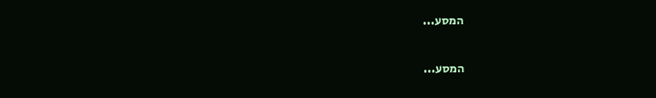המסע...

המסע...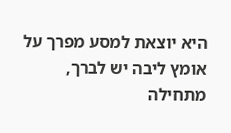היא יוצאת למסע מפרך על אומץ ליבה יש לברך, מתחילה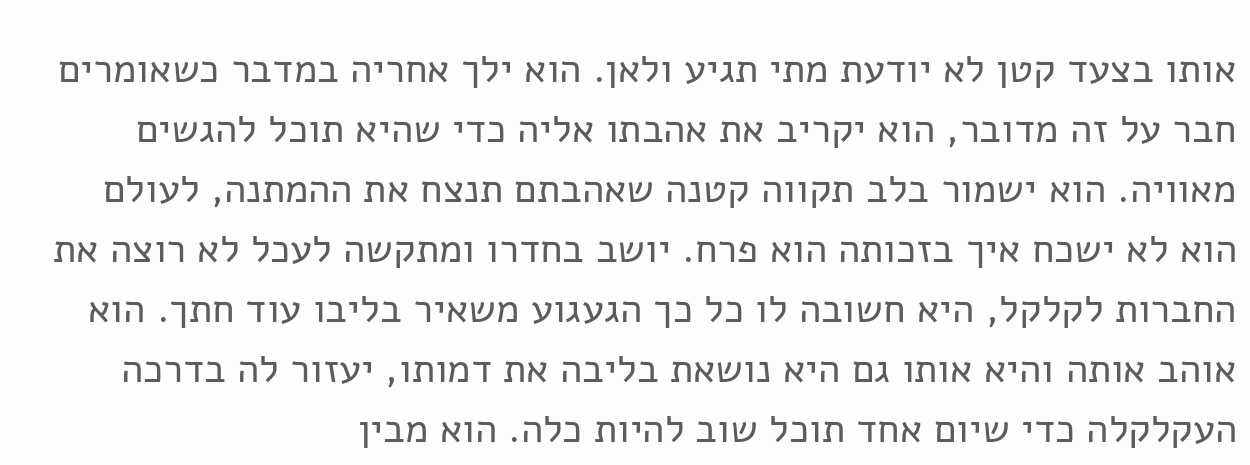אותו בצעד קטן לא יודעת מתי תגיע ולאן. הוא ילך אחריה במדבר כשאומרים חבר על זה מדובר, הוא יקריב את אהבתו אליה כדי שהיא תוכל להגשים מאוויה. הוא ישמור בלב תקווה קטנה שאהבתם תנצח את ההמתנה, לעולם הוא לא ישכח איך בזכותה הוא פרח. יושב בחדרו ומתקשה לעכל לא רוצה את החברות לקלקל, היא חשובה לו כל כך הגעגוע משאיר בליבו עוד חתך. הוא אוהב אותה והיא אותו גם היא נושאת בליבה את דמותו, יעזור לה בדרכה העקלקלה כדי שיום אחד תוכל שוב להיות כלה. הוא מבין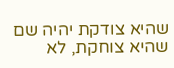שהיא צודקת יהיה שם שהיא צוחקת, לא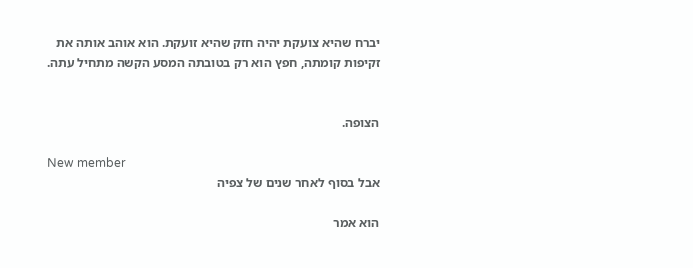יברח שהיא צועקת יהיה חזק שהיא זועקת. הוא אוהב אותה את זקיפות קומתה, חפץ הוא רק בטובתה המסע הקשה מתחיל עתה.


הצופה.

New member
אבל בסוף לאחר שנים של צפיה

הוא אמר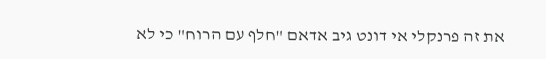את זה פרנקלי אי דונט גיב אדאם "חלף עם הרוח" כי לא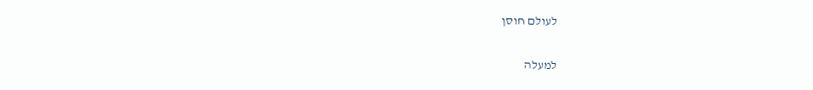לעולם חוסן

למעלה